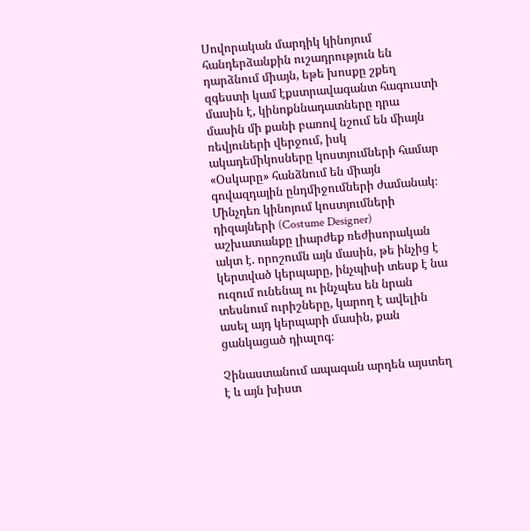Սովորական մարդիկ կինոյում հանդերձանքին ուշադրություն են դարձնում միայն, եթե խոսքը շքեղ զգեստի կամ էքստրավագանտ հագուստի մասին է, կինոքննադատները դրա մասին մի քանի բառով նշում են միայն ռեվյուների վերջում, իսկ ակադեմիկոսները կոստյումների համար «Օսկարը» հանձնում են միայն գովազդային ընդմիջումների ժամանակ։ Մինչդեռ կինոյում կոստյումների դիզայների (Costume Designer) աշխատանքը լիարժեք ռեժիսորական ակտ է. որոշումն այն մասին, թե ինչից է կերտված կերպարը, ինչպիսի տեսք է նա ուզում ունենալ ու ինչպես են նրան տեսնում ուրիշները, կարող է ավելին ասել այդ կերպարի մասին, քան ցանկացած դիալոգ։

Չինաստանում ապագան արդեն այստեղ է և այն խիստ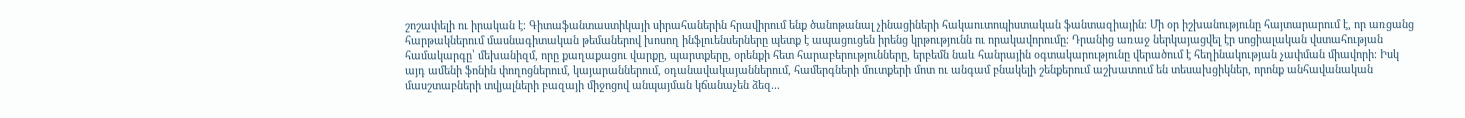շոշափելի ու իրական է։ Գիտաֆանտաստիկայի սիրահաներին հրավիրում ենք ծանոթանալ չինացիների հակաուտոպիստական ֆանտազիային։ Մի օր իշխանությունը հայտարարում է, որ առցանց հարթակներում մասնագիտական թեմաներով խոսող ինֆլուենսերները պետք է ապացուցեն իրենց կրթությունն ու որակավորումը։ Դրանից առաջ ներկայացվել էր սոցիալական վստահության համակարգը՝ մեխանիզմ, որը քաղաքացու վարքը, պարտքերը, օրենքի հետ հարաբերությունները, երբեմն նաև հանրային օգտակարությունը վերածում է հեղինակության չափման միավորի։ Իսկ այդ ամենի ֆոնին փողոցներում, կայարաններում, օդանավակայաններում, համերգների մուտքերի մոտ ու անգամ բնակելի շենքերում աշխատում են տեսախցիկներ, որոնք անհավանական մասշտաբների տվյալների բազայի միջոցով անպայման կճանաչեն ձեզ...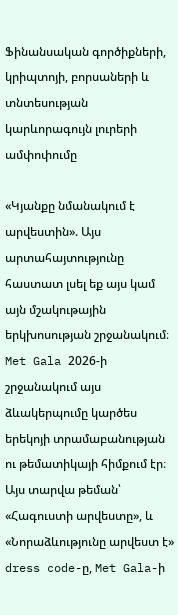Ֆինանսական գործիքների, կրիպտոյի, բորսաների և տնտեսության կարևորագույն լուրերի ամփոփումը

«Կյանքը նմանակում է արվեստին». Այս արտահայտությունը հաստատ լսել եք այս կամ այն մշակութային երկխոսության շրջանակում։ Met Gala 2026-ի շրջանակում այս ձևակերպումը կարծես երեկոյի տրամաբանության ու թեմատիկայի հիմքում էր։ Այս տարվա թեման՝ «Հագուստի արվեստը», և «Նորաձևությունը արվեստ է» dress code-ը, Met Gala-ի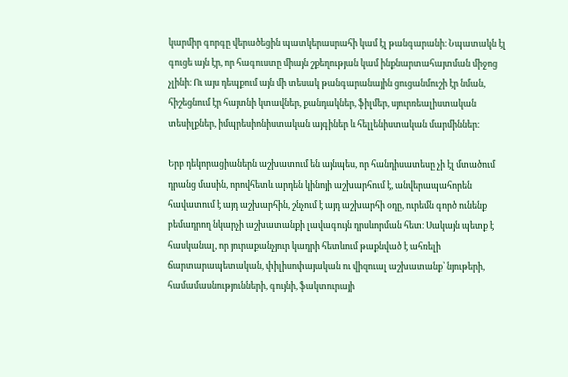կարմիր գորգը վերածեցին պատկերասրահի կամ էլ թանգարանի։ Նպատակն էլ գուցե այն էր, որ հագուստը միայն շքեղության կամ ինքնարտահայտման միջոց չլինի։ Ու այս դեպքում այն մի տեսակ թանգարանային ցուցանմուշի էր նման, հիշեցնում էր հայտնի կտավներ, քանդակներ, ֆիլմեր, սյուրռեալիստական տեսիլքներ, իմպրեսիոնիստական այգիներ և հելլենիստական մարմիններ։

Երբ դեկորացիաներն աշխատում են այնպես, որ հանդիսատեսը չի էլ մտածում դրանց մասին, որովհետև արդեն կինոյի աշխարհում է, անվերապահորեն հավատում է այդ աշխարհին, շնչում է այդ աշխարհի օդը, ուրեմն գործ ունենք բեմադրող նկարչի աշխատանքի լավագույն դրսևորման հետ։ Սակայն պետք է հասկանալ, որ յուրաքանչյուր կադրի հետևում թաքնված է ահռելի ճարտարապետական, փիլիսոփայական ու վիզուալ աշխատանք՝ նյութերի, համամասնությունների, գույնի, ֆակտուրայի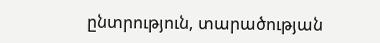ընտրություն, տարածության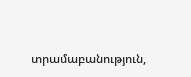տրամաբանություն,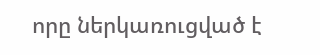որը ներկառուցված է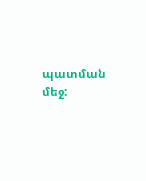պատման մեջ: